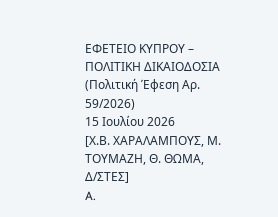ΕΦΕΤΕΙΟ ΚΥΠΡΟΥ – ΠΟΛΙΤΙΚΗ ΔΙΚΑΙΟΔΟΣΙΑ
(Πολιτική Έφεση Αρ. 59/2026)
15 Ιουλίου 2026
[Χ.Β. ΧΑΡΑΛΑΜΠΟΥΣ, Μ. ΤΟΥΜΑΖΗ, Θ. ΘΩΜΑ, Δ/ΣΤΕΣ]
A.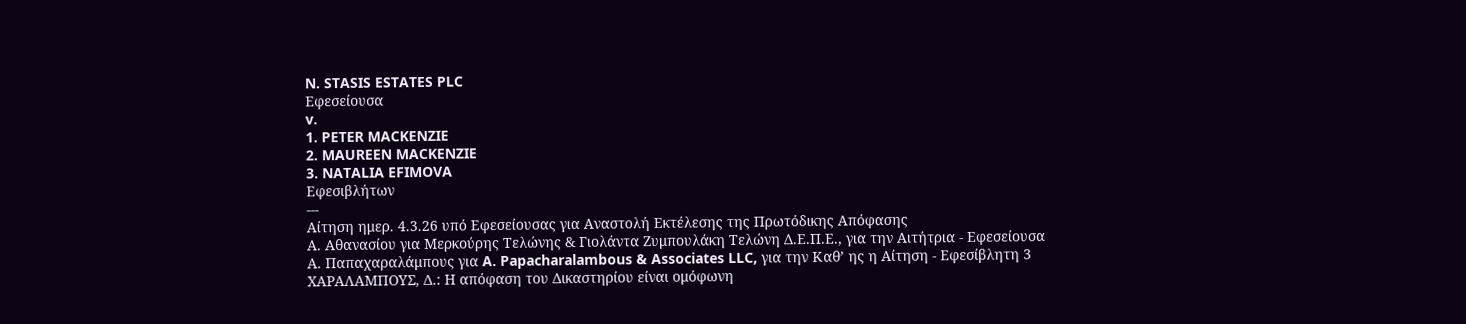N. STASIS ESTATES PLC
Εφεσείουσα
v.
1. PETER MACKENZIE
2. MAUREEN MACKENZIE
3. NATALIA EFIMOVA
Εφεσιβλήτων
---
Αίτηση ημερ. 4.3.26 υπό Εφεσείουσας για Αναστολή Εκτέλεσης της Πρωτόδικης Απόφασης
Α. Αθανασίου για Μερκούρης Τελώνης & Γιολάντα Ζυμπουλάκη Τελώνη Δ.Ε.Π.Ε., για την Αιτήτρια - Εφεσείουσα
Α. Παπαχαραλάμπους για A. Papacharalambous & Associates LLC, για την Καθ’ ης η Αίτηση - Εφεσίβλητη 3
ΧΑΡΑΛΑΜΠΟΥΣ, Δ.: Η απόφαση του Δικαστηρίου είναι ομόφωνη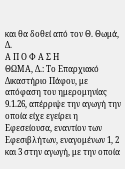και θα δοθεί από τον Θ. Θωμά, Δ.
Α Π Ο Φ Α Σ Η
ΘΩΜΑ, Δ.: Το Επαρχιακό Δικαστήριο Πάφου, με απόφαση του ημερομηνίας 9.1.26, απέρριψε την αγωγή την οποία είχε εγείρει η Εφεσείουσα, εναντίον των Εφεσιβλήτων, εναγομένων 1, 2 και 3 στην αγωγή, με την οποία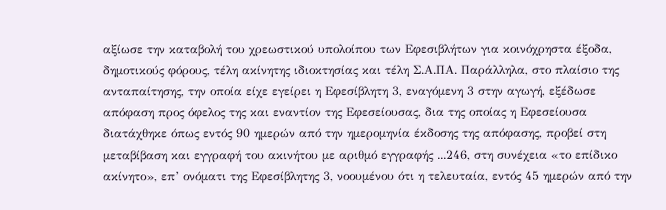αξίωσε την καταβολή του χρεωστικού υπολοίπου των Εφεσιβλήτων για κοινόχρηστα έξοδα, δημοτικούς φόρους, τέλη ακίνητης ιδιοκτησίας και τέλη Σ.Α.ΠΑ. Παράλληλα, στο πλαίσιο της ανταπαίτησης, την οποία είχε εγείρει η Εφεσίβλητη 3, εναγόμενη 3 στην αγωγή, εξέδωσε απόφαση προς όφελος της και εναντίον της Εφεσείουσας, δια της οποίας η Εφεσείουσα διατάχθηκε όπως εντός 90 ημερών από την ημερομηνία έκδοσης της απόφασης, προβεί στη μεταβίβαση και εγγραφή του ακινήτου με αριθμό εγγραφής ...246, στη συνέχεια «το επίδικο ακίνητο», επ’ ονόματι της Εφεσίβλητης 3, νοουμένου ότι η τελευταία, εντός 45 ημερών από την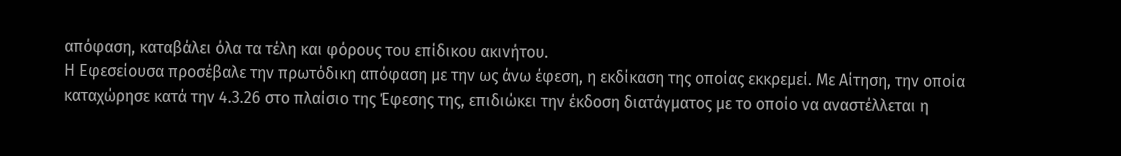απόφαση, καταβάλει όλα τα τέλη και φόρους του επίδικου ακινήτου.
Η Εφεσείουσα προσέβαλε την πρωτόδικη απόφαση με την ως άνω έφεση, η εκδίκαση της οποίας εκκρεμεί. Με Αίτηση, την οποία καταχώρησε κατά την 4.3.26 στο πλαίσιο της Έφεσης της, επιδιώκει την έκδοση διατάγματος με το οποίο να αναστέλλεται η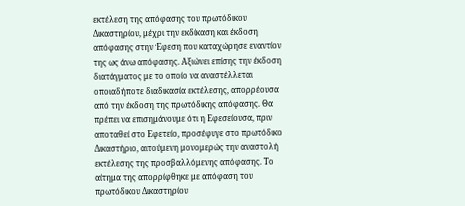εκτέλεση της απόφασης του πρωτόδικου Δικαστηρίου, μέχρι την εκδίκαση και έκδοση απόφασης στην Έφεση που καταχώρησε εναντίον της ως άνω απόφασης. Αξιώνει επίσης την έκδοση διατάγματος με το οποίο να αναστέλλεται οποιαδήποτε διαδικασία εκτέλεσης, απορρέουσα από την έκδοση της πρωτόδικης απόφασης. Θα πρέπει να επισημάνουμε ότι η Εφεσείουσα, πριν αποταθεί στο Εφετείο, προσέφυγε στο πρωτόδικο Δικαστήριο, αιτούμενη μονομερώς την αναστολή εκτέλεσης της προσβαλλόμενης απόφασης. Το αίτημα της απορρίφθηκε με απόφαση του πρωτόδικου Δικαστηρίου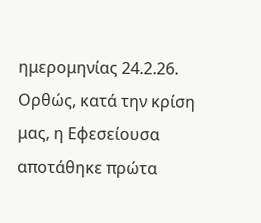ημερομηνίας 24.2.26. Ορθώς, κατά την κρίση μας, η Εφεσείουσα αποτάθηκε πρώτα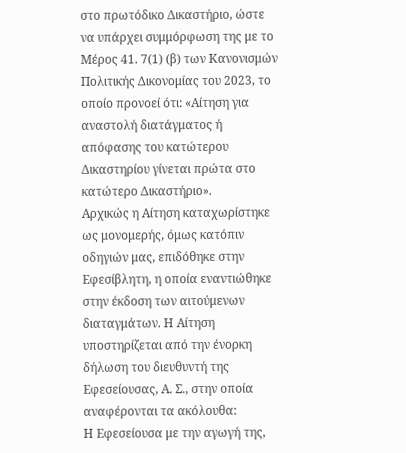στο πρωτόδικο Δικαστήριο, ώστε να υπάρχει συμμόρφωση της με το Μέρος 41. 7(1) (β) των Κανονισμών Πολιτικής Δικονομίας του 2023, το οποίο προνοεί ότι: «Αίτηση για αναστολή διατάγματος ή απόφασης του κατώτερου Δικαστηρίου γίνεται πρώτα στο κατώτερο Δικαστήριο».
Αρχικώς η Αίτηση καταχωρίστηκε ως μονομερής, όμως κατόπιν οδηγιών μας, επιδόθηκε στην Εφεσίβλητη, η οποία εναντιώθηκε στην έκδοση των αιτούμενων διαταγμάτων. Η Αίτηση υποστηρίζεται από την ένορκη δήλωση του διευθυντή της Εφεσείουσας, Α. Σ., στην οποία αναφέρονται τα ακόλουθα:
Η Εφεσείουσα με την αγωγή της,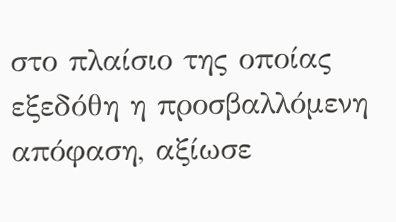στο πλαίσιο της οποίας εξεδόθη η προσβαλλόμενη απόφαση, αξίωσε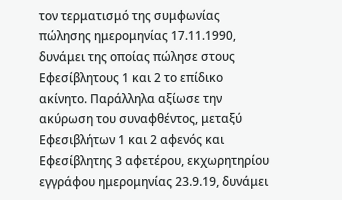τον τερματισμό της συμφωνίας πώλησης ημερομηνίας 17.11.1990, δυνάμει της οποίας πώλησε στους Εφεσίβλητους 1 και 2 το επίδικο ακίνητο. Παράλληλα αξίωσε την ακύρωση του συναφθέντος, μεταξύ Εφεσιβλήτων 1 και 2 αφενός και Εφεσίβλητης 3 αφετέρου, εκχωρητηρίου εγγράφου ημερομηνίας 23.9.19, δυνάμει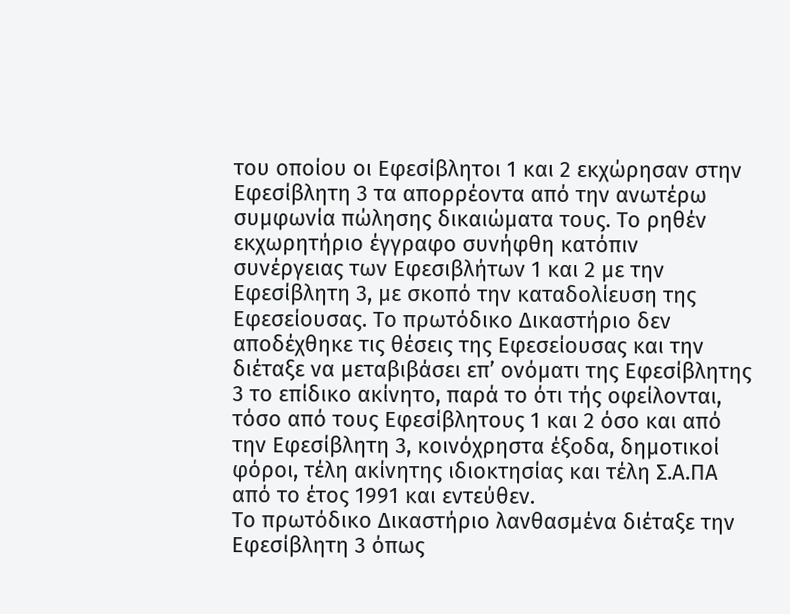του οποίου οι Εφεσίβλητοι 1 και 2 εκχώρησαν στην Εφεσίβλητη 3 τα απορρέοντα από την ανωτέρω συμφωνία πώλησης δικαιώματα τους. Το ρηθέν εκχωρητήριο έγγραφο συνήφθη κατόπιν συνέργειας των Εφεσιβλήτων 1 και 2 με την Εφεσίβλητη 3, με σκοπό την καταδολίευση της Εφεσείουσας. Το πρωτόδικο Δικαστήριο δεν αποδέχθηκε τις θέσεις της Εφεσείουσας και την διέταξε να μεταβιβάσει επ’ ονόματι της Εφεσίβλητης 3 το επίδικο ακίνητο, παρά το ότι τής οφείλονται, τόσο από τους Εφεσίβλητους 1 και 2 όσο και από την Εφεσίβλητη 3, κοινόχρηστα έξοδα, δημοτικοί φόροι, τέλη ακίνητης ιδιοκτησίας και τέλη Σ.Α.ΠΑ από το έτος 1991 και εντεύθεν.
Το πρωτόδικο Δικαστήριο λανθασμένα διέταξε την Εφεσίβλητη 3 όπως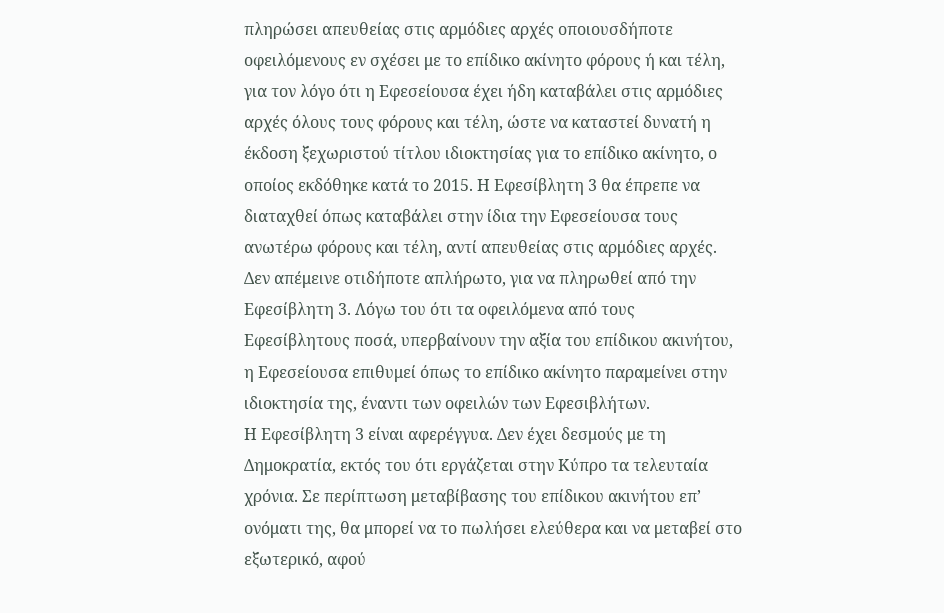πληρώσει απευθείας στις αρμόδιες αρχές οποιουσδήποτε οφειλόμενους εν σχέσει με το επίδικο ακίνητο φόρους ή και τέλη, για τον λόγο ότι η Εφεσείουσα έχει ήδη καταβάλει στις αρμόδιες αρχές όλους τους φόρους και τέλη, ώστε να καταστεί δυνατή η έκδοση ξεχωριστού τίτλου ιδιοκτησίας για το επίδικο ακίνητο, ο οποίος εκδόθηκε κατά το 2015. Η Εφεσίβλητη 3 θα έπρεπε να διαταχθεί όπως καταβάλει στην ίδια την Εφεσείουσα τους ανωτέρω φόρους και τέλη, αντί απευθείας στις αρμόδιες αρχές. Δεν απέμεινε οτιδήποτε απλήρωτο, για να πληρωθεί από την Εφεσίβλητη 3. Λόγω του ότι τα οφειλόμενα από τους Εφεσίβλητους ποσά, υπερβαίνουν την αξία του επίδικου ακινήτου, η Εφεσείουσα επιθυμεί όπως το επίδικο ακίνητο παραμείνει στην ιδιοκτησία της, έναντι των οφειλών των Εφεσιβλήτων.
Η Εφεσίβλητη 3 είναι αφερέγγυα. Δεν έχει δεσμούς με τη Δημοκρατία, εκτός του ότι εργάζεται στην Κύπρο τα τελευταία χρόνια. Σε περίπτωση μεταβίβασης του επίδικου ακινήτου επ’ ονόματι της, θα μπορεί να το πωλήσει ελεύθερα και να μεταβεί στο εξωτερικό, αφού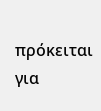πρόκειται για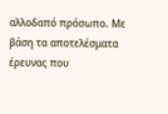αλλοδαπό πρόσωπο. Mε βάση τα αποτελέσματα έρευνας που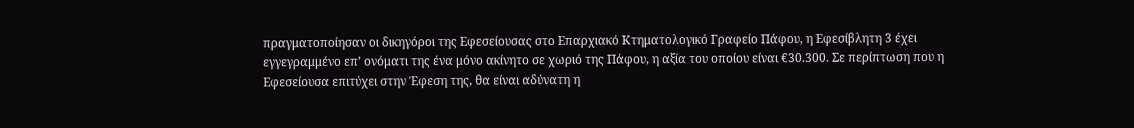πραγματοποίησαν οι δικηγόροι της Εφεσείουσας στο Επαρχιακό Κτηματολογικό Γραφείο Πάφου, η Εφεσίβλητη 3 έχει εγγεγραμμένο επ’ ονόματι της ένα μόνο ακίνητο σε χωριό της Πάφου, η αξία του οποίου είναι €30.300. Σε περίπτωση που η Εφεσείουσα επιτύχει στην Έφεση της, θα είναι αδύνατη η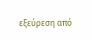εξεύρεση από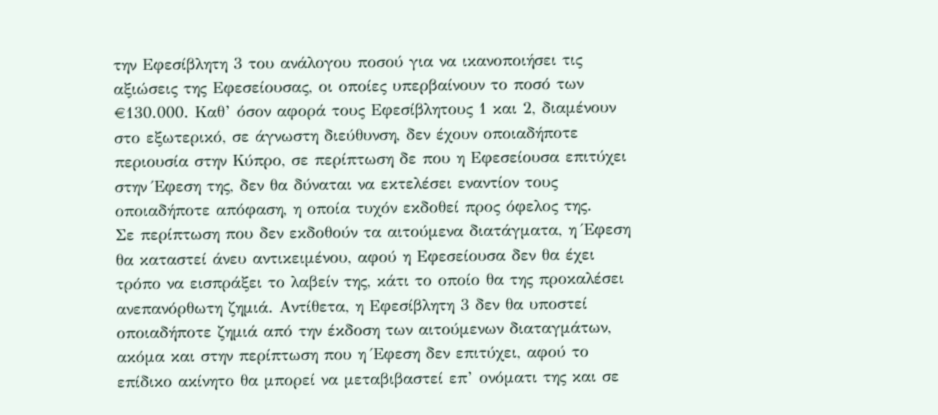την Εφεσίβλητη 3 του ανάλογου ποσού για να ικανοποιήσει τις αξιώσεις της Εφεσείουσας, οι οποίες υπερβαίνουν το ποσό των €130.000. Καθ’ όσον αφορά τους Εφεσίβλητους 1 και 2, διαμένουν στο εξωτερικό, σε άγνωστη διεύθυνση, δεν έχουν οποιαδήποτε περιουσία στην Κύπρο, σε περίπτωση δε που η Εφεσείουσα επιτύχει στην Έφεση της, δεν θα δύναται να εκτελέσει εναντίον τους οποιαδήποτε απόφαση, η οποία τυχόν εκδοθεί προς όφελος της.
Σε περίπτωση που δεν εκδοθούν τα αιτούμενα διατάγματα, η Έφεση θα καταστεί άνευ αντικειμένου, αφού η Εφεσείουσα δεν θα έχει τρόπο να εισπράξει το λαβείν της, κάτι το οποίο θα της προκαλέσει ανεπανόρθωτη ζημιά. Αντίθετα, η Εφεσίβλητη 3 δεν θα υποστεί οποιαδήποτε ζημιά από την έκδοση των αιτούμενων διαταγμάτων, ακόμα και στην περίπτωση που η Έφεση δεν επιτύχει, αφού το επίδικο ακίνητο θα μπορεί να μεταβιβαστεί επ’ ονόματι της και σε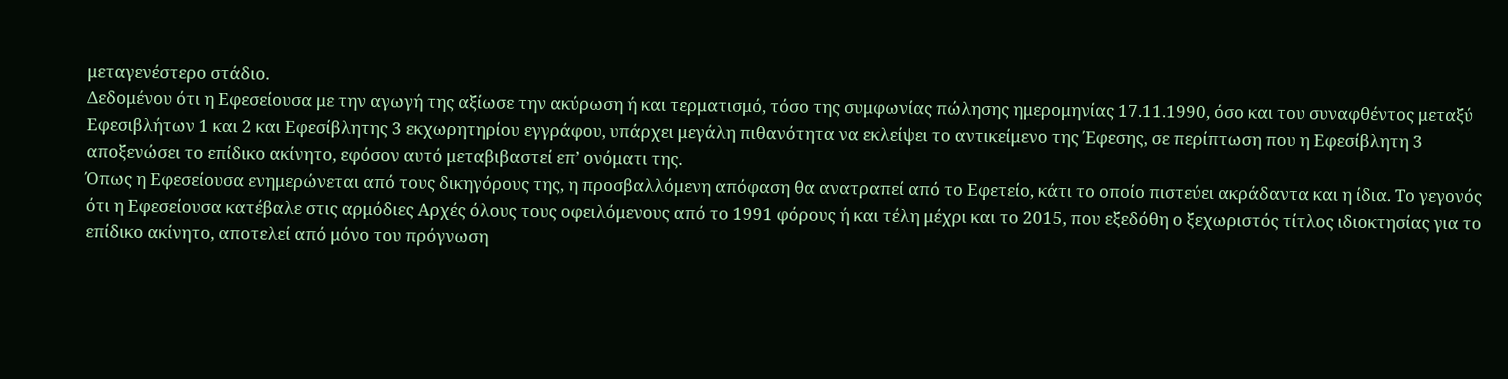μεταγενέστερο στάδιο.
Δεδομένου ότι η Εφεσείουσα με την αγωγή της αξίωσε την ακύρωση ή και τερματισμό, τόσο της συμφωνίας πώλησης ημερομηνίας 17.11.1990, όσο και του συναφθέντος μεταξύ Εφεσιβλήτων 1 και 2 και Εφεσίβλητης 3 εκχωρητηρίου εγγράφου, υπάρχει μεγάλη πιθανότητα να εκλείψει το αντικείμενο της Έφεσης, σε περίπτωση που η Εφεσίβλητη 3 αποξενώσει το επίδικο ακίνητο, εφόσον αυτό μεταβιβαστεί επ’ ονόματι της.
Όπως η Εφεσείουσα ενημερώνεται από τους δικηγόρους της, η προσβαλλόμενη απόφαση θα ανατραπεί από το Εφετείο, κάτι το οποίο πιστεύει ακράδαντα και η ίδια. Το γεγονός ότι η Εφεσείουσα κατέβαλε στις αρμόδιες Αρχές όλους τους οφειλόμενους από το 1991 φόρους ή και τέλη μέχρι και το 2015, που εξεδόθη ο ξεχωριστός τίτλος ιδιοκτησίας για το επίδικο ακίνητο, αποτελεί από μόνο του πρόγνωση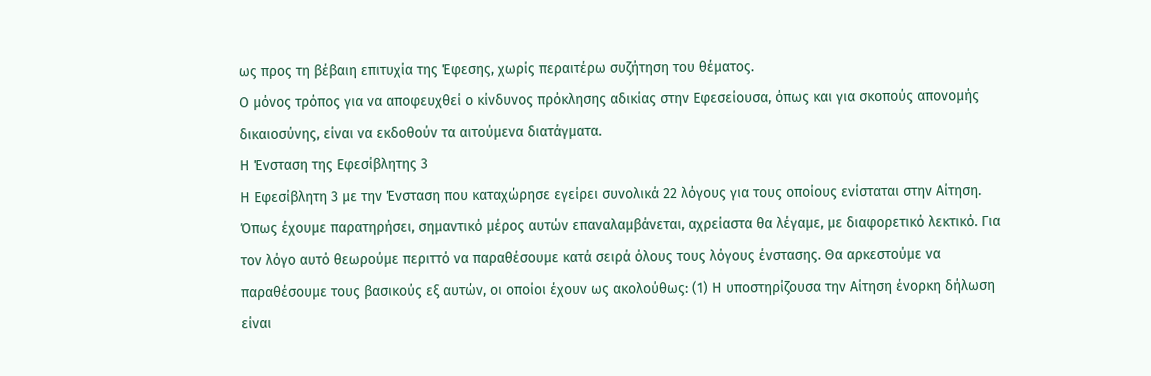ως προς τη βέβαιη επιτυχία της Έφεσης, χωρίς περαιτέρω συζήτηση του θέματος.
Ο μόνος τρόπος για να αποφευχθεί ο κίνδυνος πρόκλησης αδικίας στην Εφεσείουσα, όπως και για σκοπούς απονομής δικαιοσύνης, είναι να εκδοθούν τα αιτούμενα διατάγματα.
Η Ένσταση της Εφεσίβλητης 3
Η Εφεσίβλητη 3 με την Ένσταση που καταχώρησε εγείρει συνολικά 22 λόγους για τους οποίους ενίσταται στην Αίτηση. Όπως έχουμε παρατηρήσει, σημαντικό μέρος αυτών επαναλαμβάνεται, αχρείαστα θα λέγαμε, με διαφορετικό λεκτικό. Για τον λόγο αυτό θεωρούμε περιττό να παραθέσουμε κατά σειρά όλους τους λόγους ένστασης. Θα αρκεστούμε να παραθέσουμε τους βασικούς εξ αυτών, οι οποίοι έχουν ως ακολούθως: (1) Η υποστηρίζουσα την Αίτηση ένορκη δήλωση είναι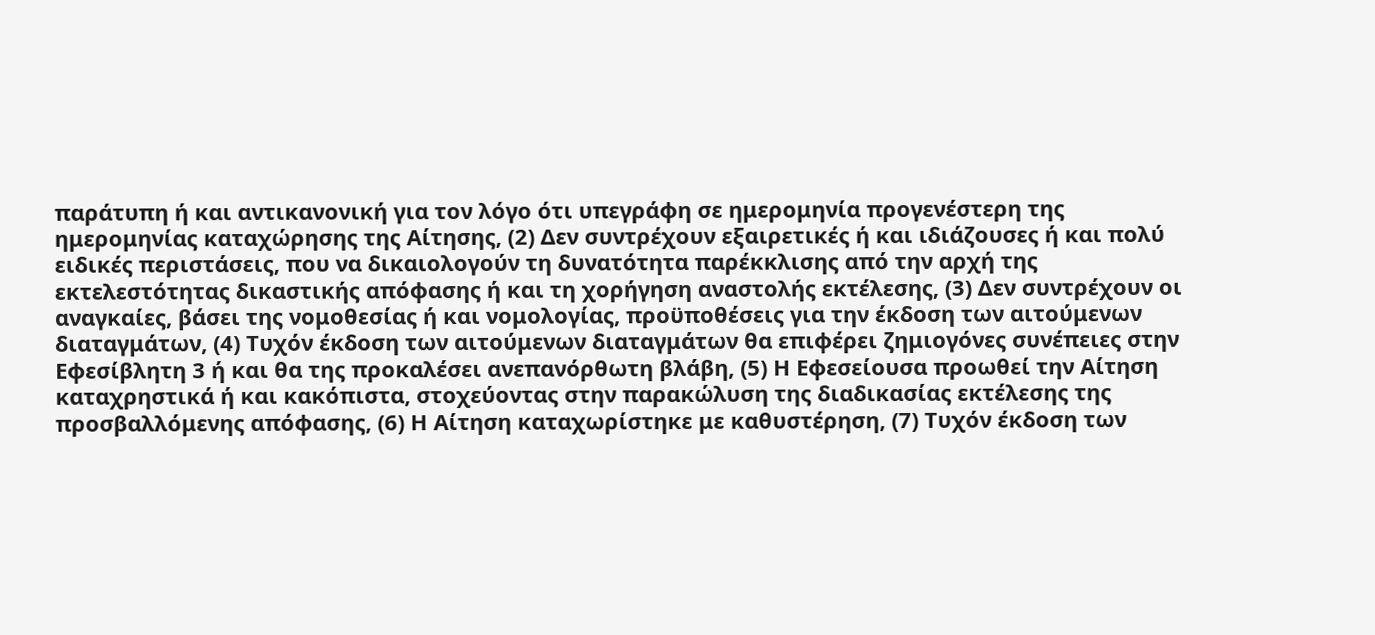παράτυπη ή και αντικανονική για τον λόγο ότι υπεγράφη σε ημερομηνία προγενέστερη της ημερομηνίας καταχώρησης της Αίτησης, (2) Δεν συντρέχουν εξαιρετικές ή και ιδιάζουσες ή και πολύ ειδικές περιστάσεις, που να δικαιολογούν τη δυνατότητα παρέκκλισης από την αρχή της εκτελεστότητας δικαστικής απόφασης ή και τη χορήγηση αναστολής εκτέλεσης, (3) Δεν συντρέχουν οι αναγκαίες, βάσει της νομοθεσίας ή και νομολογίας, προϋποθέσεις για την έκδοση των αιτούμενων διαταγμάτων, (4) Τυχόν έκδοση των αιτούμενων διαταγμάτων θα επιφέρει ζημιογόνες συνέπειες στην Εφεσίβλητη 3 ή και θα της προκαλέσει ανεπανόρθωτη βλάβη, (5) Η Εφεσείουσα προωθεί την Αίτηση καταχρηστικά ή και κακόπιστα, στοχεύοντας στην παρακώλυση της διαδικασίας εκτέλεσης της προσβαλλόμενης απόφασης, (6) Η Αίτηση καταχωρίστηκε με καθυστέρηση, (7) Τυχόν έκδοση των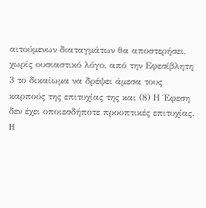αιτούμενων διαταγμάτων θα αποστερήσει, χωρίς ουσιαστικό λόγο, από την Εφεσίβλητη 3 το δικαίωμα να δρέψει άμεσα τους καρπούς της επιτυχίας της και (8) Η Έφεση δεν έχει οποιεσδήποτε προοπτικές επιτυχίας.
H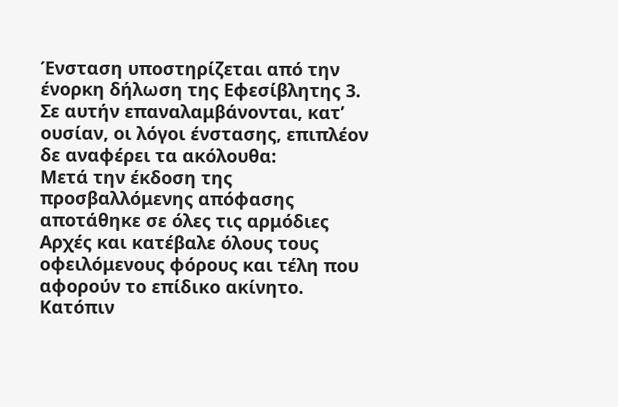Ένσταση υποστηρίζεται από την ένορκη δήλωση της Εφεσίβλητης 3. Σε αυτήν επαναλαμβάνονται, κατ’ ουσίαν, οι λόγοι ένστασης, επιπλέον δε αναφέρει τα ακόλουθα:
Μετά την έκδοση της προσβαλλόμενης απόφασης αποτάθηκε σε όλες τις αρμόδιες Αρχές και κατέβαλε όλους τους οφειλόμενους φόρους και τέλη που αφορούν το επίδικο ακίνητο. Κατόπιν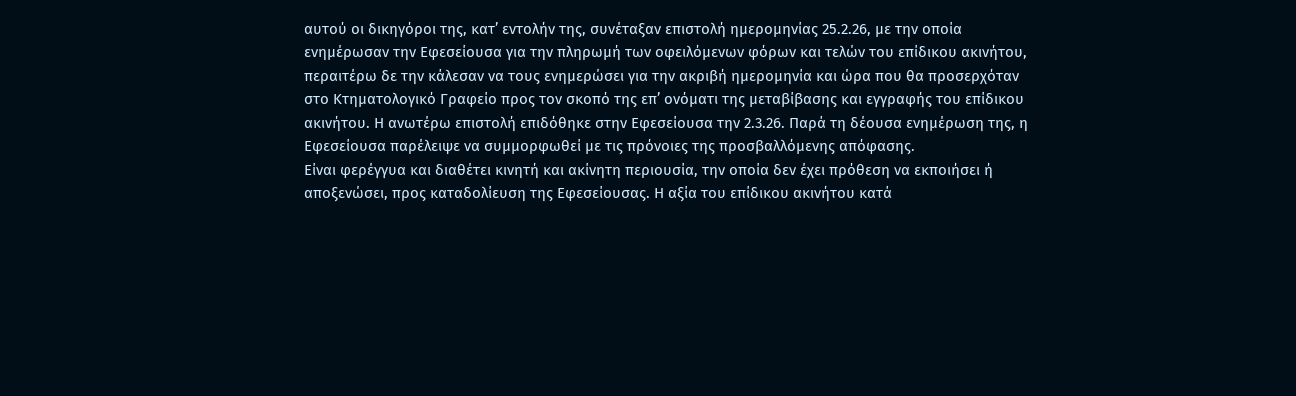αυτού οι δικηγόροι της, κατ’ εντολήν της, συνέταξαν επιστολή ημερομηνίας 25.2.26, με την οποία ενημέρωσαν την Εφεσείουσα για την πληρωμή των οφειλόμενων φόρων και τελών του επίδικου ακινήτου, περαιτέρω δε την κάλεσαν να τους ενημερώσει για την ακριβή ημερομηνία και ώρα που θα προσερχόταν στο Κτηματολογικό Γραφείο προς τον σκοπό της επ’ ονόματι της μεταβίβασης και εγγραφής του επίδικου ακινήτου. Η ανωτέρω επιστολή επιδόθηκε στην Εφεσείουσα την 2.3.26. Παρά τη δέουσα ενημέρωση της, η Εφεσείουσα παρέλειψε να συμμορφωθεί με τις πρόνοιες της προσβαλλόμενης απόφασης.
Είναι φερέγγυα και διαθέτει κινητή και ακίνητη περιουσία, την οποία δεν έχει πρόθεση να εκποιήσει ή αποξενώσει, προς καταδολίευση της Εφεσείουσας. Η αξία του επίδικου ακινήτου κατά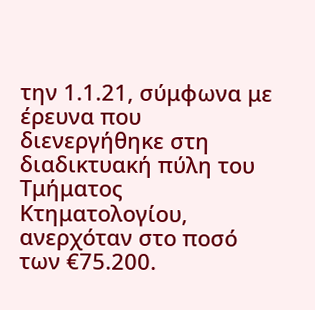την 1.1.21, σύμφωνα με έρευνα που διενεργήθηκε στη διαδικτυακή πύλη του Τμήματος Κτηματολογίου, ανερχόταν στο ποσό των €75.200.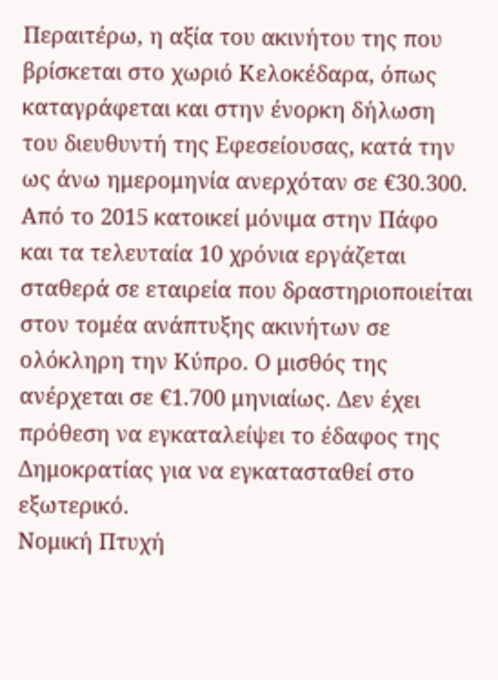Περαιτέρω, η αξία του ακινήτου της που βρίσκεται στο χωριό Κελοκέδαρα, όπως καταγράφεται και στην ένορκη δήλωση του διευθυντή της Εφεσείουσας, κατά την ως άνω ημερομηνία ανερχόταν σε €30.300. Από το 2015 κατοικεί μόνιμα στην Πάφο και τα τελευταία 10 χρόνια εργάζεται σταθερά σε εταιρεία που δραστηριοποιείται στον τομέα ανάπτυξης ακινήτων σε ολόκληρη την Κύπρο. Ο μισθός της ανέρχεται σε €1.700 μηνιαίως. Δεν έχει πρόθεση να εγκαταλείψει το έδαφος της Δημοκρατίας για να εγκατασταθεί στο εξωτερικό.
Νομική Πτυχή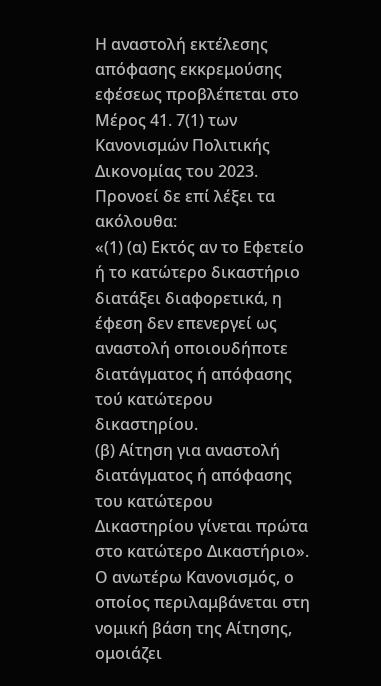Η αναστολή εκτέλεσης απόφασης εκκρεμούσης εφέσεως προβλέπεται στο Μέρος 41. 7(1) των Κανονισμών Πολιτικής Δικονομίας του 2023. Προνοεί δε επί λέξει τα ακόλουθα:
«(1) (α) Εκτός αν το Εφετείο ή το κατώτερο δικαστήριο διατάξει διαφορετικά, η έφεση δεν επενεργεί ως αναστολή οποιουδήποτε διατάγματος ή απόφασης τού κατώτερου δικαστηρίου.
(β) Αίτηση για αναστολή διατάγματος ή απόφασης του κατώτερου Δικαστηρίου γίνεται πρώτα στο κατώτερο Δικαστήριο».
Ο ανωτέρω Κανονισμός, ο οποίος περιλαμβάνεται στη νομική βάση της Αίτησης, ομοιάζει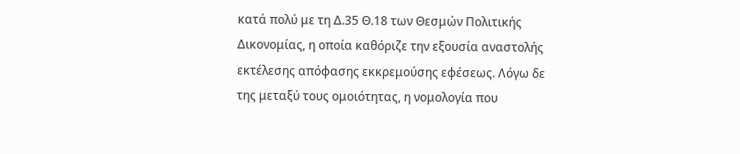κατά πολύ με τη Δ.35 Θ.18 των Θεσμών Πολιτικής Δικονομίας, η οποία καθόριζε την εξουσία αναστολής εκτέλεσης απόφασης εκκρεμούσης εφέσεως. Λόγω δε της μεταξύ τους ομοιότητας, η νομολογία που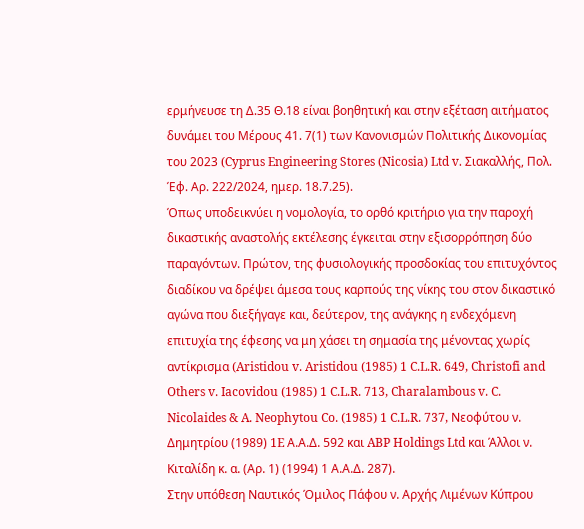ερμήνευσε τη Δ.35 Θ.18 είναι βοηθητική και στην εξέταση αιτήματος δυνάμει του Μέρους 41. 7(1) των Κανονισμών Πολιτικής Δικονομίας του 2023 (Cyprus Engineering Stores (Nicosia) Ltd v. Σιακαλλής, Πολ. Έφ. Αρ. 222/2024, ημερ. 18.7.25).
Όπως υποδεικνύει η νομολογία, το ορθό κριτήριο για την παροχή δικαστικής αναστολής εκτέλεσης έγκειται στην εξισορρόπηση δύο παραγόντων. Πρώτον, της φυσιολογικής προσδοκίας του επιτυχόντος διαδίκου να δρέψει άμεσα τους καρπούς της νίκης του στον δικαστικό αγώνα που διεξήγαγε και, δεύτερον, της ανάγκης η ενδεχόμενη επιτυχία της έφεσης να μη χάσει τη σημασία της μένοντας χωρίς αντίκρισμα (Aristidou v. Aristidou (1985) 1 C.L.R. 649, Christofi and Others v. Iacovidou (1985) 1 C.L.R. 713, Charalambous v. C. Nicolaides & A. Neophytou Co. (1985) 1 C.L.R. 737, Νεοφύτου ν. Δημητρίου (1989) 1E Α.Α.Δ. 592 και ABP Holdings Ltd και Άλλοι ν. Κιταλίδη κ. α. (Αρ. 1) (1994) 1 Α.Α.Δ. 287).
Στην υπόθεση Ναυτικός Όμιλος Πάφου ν. Αρχής Λιμένων Κύπρου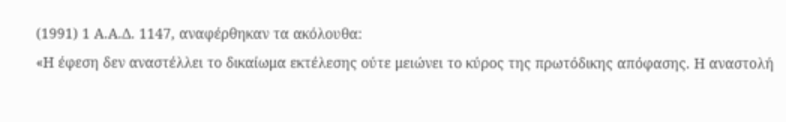(1991) 1 Α.Α.Δ. 1147, αναφέρθηκαν τα ακόλουθα:
«Η έφεση δεν αναστέλλει το δικαίωμα εκτέλεσης ούτε μειώνει το κύρος της πρωτόδικης απόφασης. Η αναστολή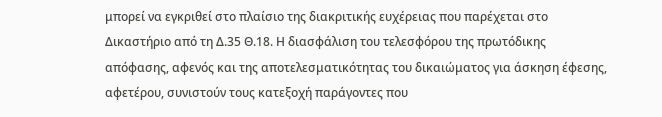μπορεί να εγκριθεί στο πλαίσιο της διακριτικής ευχέρειας που παρέχεται στο Δικαστήριο από τη Δ.35 Θ.18. Η διασφάλιση του τελεσφόρου της πρωτόδικης απόφασης, αφενός και της αποτελεσματικότητας του δικαιώματος για άσκηση έφεσης, αφετέρου, συνιστούν τους κατεξοχή παράγοντες που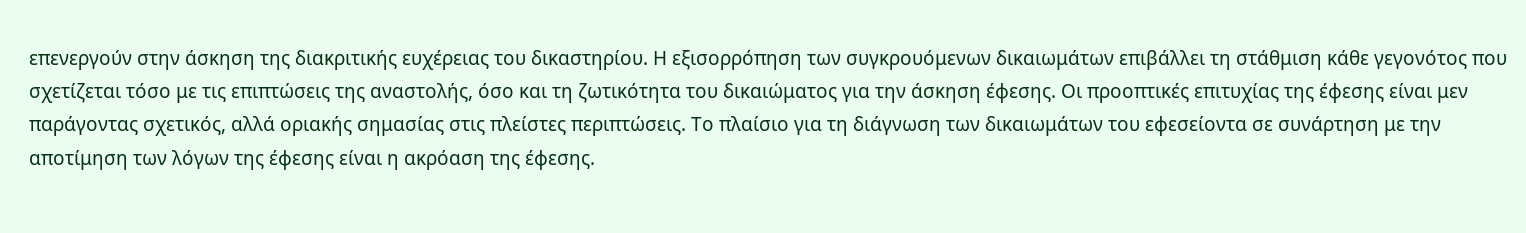επενεργούν στην άσκηση της διακριτικής ευχέρειας του δικαστηρίου. Η εξισορρόπηση των συγκρουόμενων δικαιωμάτων επιβάλλει τη στάθμιση κάθε γεγονότος που σχετίζεται τόσο με τις επιπτώσεις της αναστολής, όσο και τη ζωτικότητα του δικαιώματος για την άσκηση έφεσης. Οι προοπτικές επιτυχίας της έφεσης είναι μεν παράγοντας σχετικός, αλλά οριακής σημασίας στις πλείστες περιπτώσεις. Το πλαίσιο για τη διάγνωση των δικαιωμάτων του εφεσείοντα σε συνάρτηση με την αποτίμηση των λόγων της έφεσης είναι η ακρόαση της έφεσης.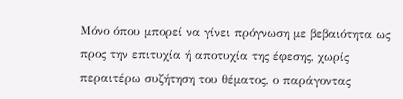Μόνο όπου μπορεί να γίνει πρόγνωση με βεβαιότητα ως προς την επιτυχία ή αποτυχία της έφεσης, χωρίς περαιτέρω συζήτηση του θέματος, ο παράγοντας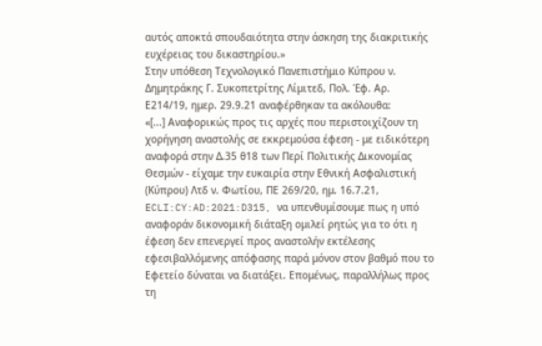αυτός αποκτά σπουδαιότητα στην άσκηση της διακριτικής ευχέρειας του δικαστηρίου.»
Στην υπόθεση Τεχνολογικό Πανεπιστήμιο Κύπρου ν. Δημητράκης Γ. Συκοπετρίτης Λίμιτεδ, Πολ. Έφ. Αρ. Ε214/19, ημερ. 29.9.21 αναφέρθηκαν τα ακόλουθα:
«[...] Αναφορικώς προς τις αρχές που περιστοιχίζουν τη χορήγηση αναστολής σε εκκρεμούσα έφεση - με ειδικότερη αναφορά στην Δ.35 θ18 των Περί Πολιτικής Δικονομίας Θεσμών - είχαμε την ευκαιρία στην Εθνική Ασφαλιστική (Κύπρου) Λτδ ν. Φωτίου, ΠΕ 269/20, ημ. 16.7.21, ECLI:CY:AD:2021:D315, να υπενθυμίσουμε πως η υπό αναφοράν δικονομική διάταξη ομιλεί ρητώς για το ότι η έφεση δεν επενεργεί προς αναστολήν εκτέλεσης εφεσιβαλλόμενης απόφασης παρά μόνον στον βαθμό που το Εφετείο δύναται να διατάξει. Επομένως, παραλλήλως προς τη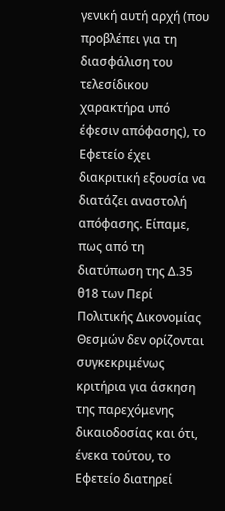γενική αυτή αρχή (που προβλέπει για τη διασφάλιση του τελεσίδικου χαρακτήρα υπό έφεσιν απόφασης), το Εφετείο έχει διακριτική εξουσία να διατάζει αναστολή απόφασης. Είπαμε, πως από τη διατύπωση της Δ.35 θ18 των Περί Πολιτικής Δικονομίας Θεσμών δεν ορίζονται συγκεκριμένως κριτήρια για άσκηση της παρεχόμενης δικαιοδοσίας και ότι, ένεκα τούτου, το Εφετείο διατηρεί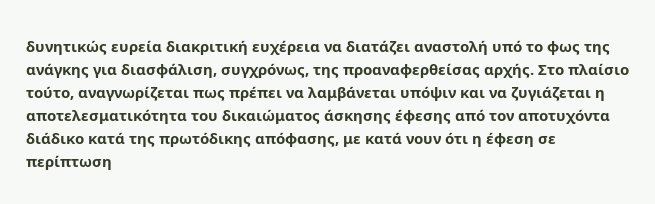δυνητικώς ευρεία διακριτική ευχέρεια να διατάζει αναστολή υπό το φως της ανάγκης για διασφάλιση, συγχρόνως, της προαναφερθείσας αρχής. Στο πλαίσιο τούτο, αναγνωρίζεται πως πρέπει να λαμβάνεται υπόψιν και να ζυγιάζεται η αποτελεσματικότητα του δικαιώματος άσκησης έφεσης από τον αποτυχόντα διάδικο κατά της πρωτόδικης απόφασης, με κατά νουν ότι η έφεση σε περίπτωση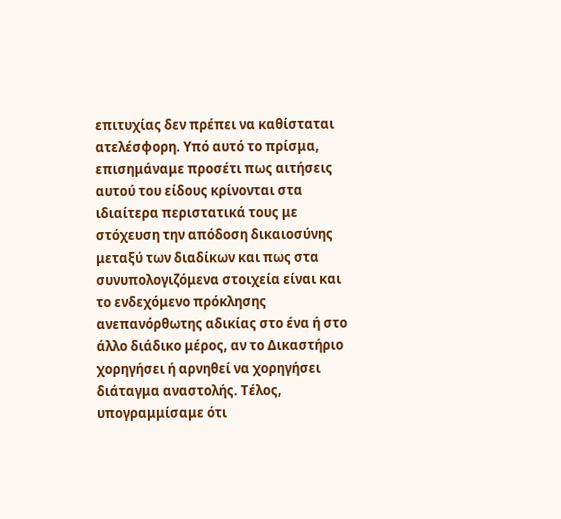επιτυχίας δεν πρέπει να καθίσταται ατελέσφορη. Υπό αυτό το πρίσμα, επισημάναμε προσέτι πως αιτήσεις αυτού του είδους κρίνονται στα ιδιαίτερα περιστατικά τους με στόχευση την απόδοση δικαιοσύνης μεταξύ των διαδίκων και πως στα συνυπολογιζόμενα στοιχεία είναι και το ενδεχόμενο πρόκλησης ανεπανόρθωτης αδικίας στο ένα ή στο άλλο διάδικο μέρος, αν το Δικαστήριο χορηγήσει ή αρνηθεί να χορηγήσει διάταγμα αναστολής. Τέλος, υπογραμμίσαμε ότι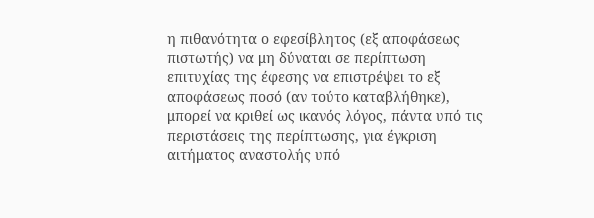η πιθανότητα ο εφεσίβλητος (εξ αποφάσεως πιστωτής) να μη δύναται σε περίπτωση επιτυχίας της έφεσης να επιστρέψει το εξ αποφάσεως ποσό (αν τούτο καταβλήθηκε), μπορεί να κριθεί ως ικανός λόγος, πάντα υπό τις περιστάσεις της περίπτωσης, για έγκριση αιτήματος αναστολής υπό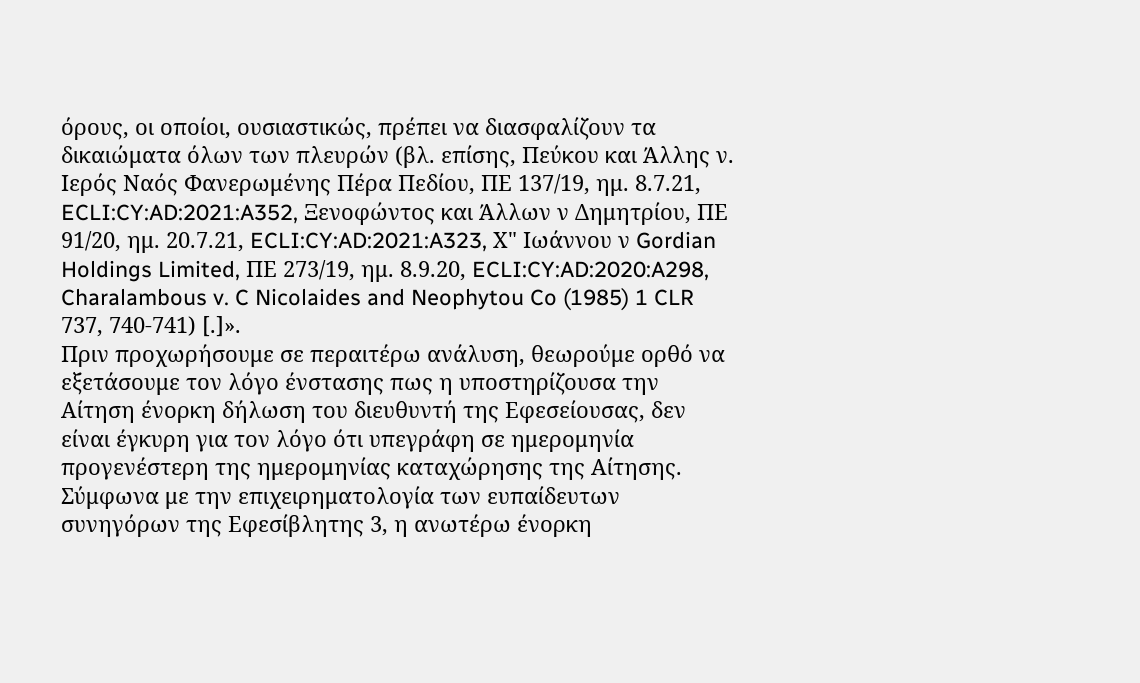όρους, οι οποίοι, ουσιαστικώς, πρέπει να διασφαλίζουν τα δικαιώματα όλων των πλευρών (βλ. επίσης, Πεύκου και Άλλης ν. Ιερός Ναός Φανερωμένης Πέρα Πεδίου, ΠΕ 137/19, ημ. 8.7.21, ECLI:CY:AD:2021:A352, Ξενοφώντος και Άλλων ν Δημητρίου, ΠΕ 91/20, ημ. 20.7.21, ECLI:CY:AD:2021:A323, Χ" Ιωάννου ν Gordian Holdings Limited, ΠΕ 273/19, ημ. 8.9.20, ECLI:CY:AD:2020:A298, Charalambous v. C Nicolaides and Neophytou Co (1985) 1 CLR 737, 740-741) [.]».
Πριν προχωρήσουμε σε περαιτέρω ανάλυση, θεωρούμε ορθό να εξετάσουμε τον λόγο ένστασης πως η υποστηρίζουσα την Αίτηση ένορκη δήλωση του διευθυντή της Εφεσείουσας, δεν είναι έγκυρη για τον λόγο ότι υπεγράφη σε ημερομηνία προγενέστερη της ημερομηνίας καταχώρησης της Αίτησης. Σύμφωνα με την επιχειρηματολογία των ευπαίδευτων συνηγόρων της Εφεσίβλητης 3, η ανωτέρω ένορκη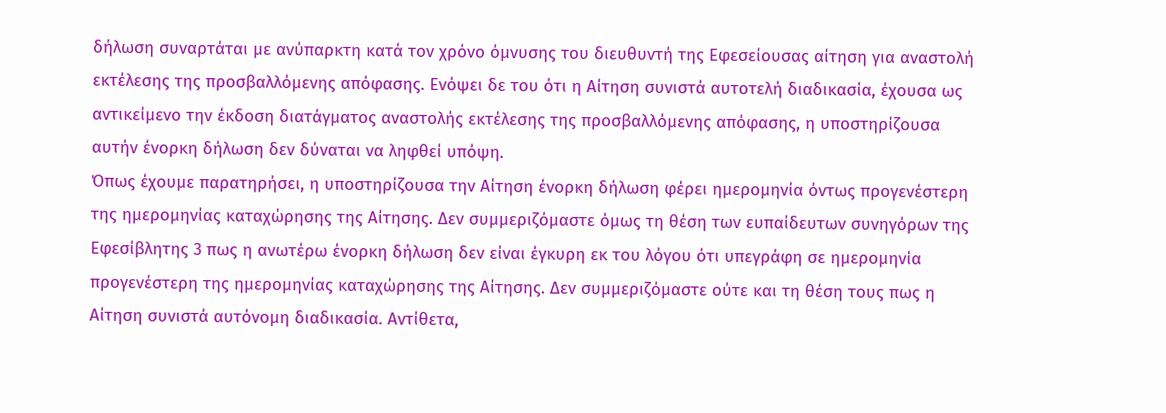δήλωση συναρτάται με ανύπαρκτη κατά τον χρόνο όμνυσης του διευθυντή της Εφεσείουσας αίτηση για αναστολή εκτέλεσης της προσβαλλόμενης απόφασης. Ενόψει δε του ότι η Αίτηση συνιστά αυτοτελή διαδικασία, έχουσα ως αντικείμενο την έκδοση διατάγματος αναστολής εκτέλεσης της προσβαλλόμενης απόφασης, η υποστηρίζουσα αυτήν ένορκη δήλωση δεν δύναται να ληφθεί υπόψη.
Όπως έχουμε παρατηρήσει, η υποστηρίζουσα την Αίτηση ένορκη δήλωση φέρει ημερομηνία όντως προγενέστερη της ημερομηνίας καταχώρησης της Αίτησης. Δεν συμμεριζόμαστε όμως τη θέση των ευπαίδευτων συνηγόρων της Εφεσίβλητης 3 πως η ανωτέρω ένορκη δήλωση δεν είναι έγκυρη εκ του λόγου ότι υπεγράφη σε ημερομηνία προγενέστερη της ημερομηνίας καταχώρησης της Αίτησης. Δεν συμμεριζόμαστε ούτε και τη θέση τους πως η Αίτηση συνιστά αυτόνομη διαδικασία. Αντίθετα,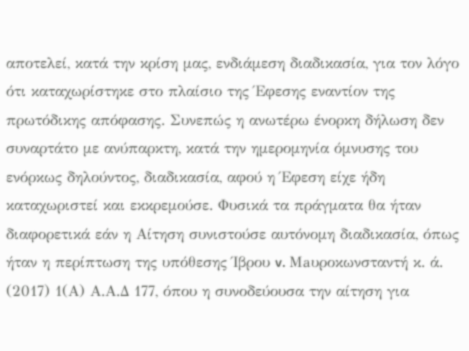αποτελεί, κατά την κρίση μας, ενδιάμεση διαδικασία, για τον λόγο ότι καταχωρίστηκε στο πλαίσιο της Έφεσης εναντίον της πρωτόδικης απόφασης. Συνεπώς η ανωτέρω ένορκη δήλωση δεν συναρτάτο με ανύπαρκτη, κατά την ημερομηνία όμνυσης του ενόρκως δηλούντος, διαδικασία, αφού η Έφεση είχε ήδη καταχωριστεί και εκκρεμούσε. Φυσικά τα πράγματα θα ήταν διαφορετικά εάν η Αίτηση συνιστούσε αυτόνομη διαδικασία, όπως ήταν η περίπτωση της υπόθεσης Ίβρου v. Maυροκωνσταντή κ. ά. (2017) 1(Α) Α.Α.Δ 177, όπου η συνοδεύουσα την αίτηση για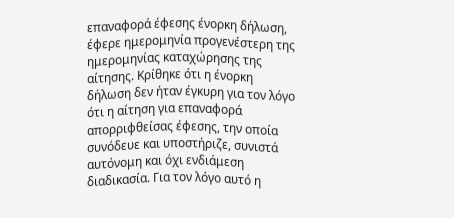επαναφορά έφεσης ένορκη δήλωση, έφερε ημερομηνία προγενέστερη της ημερομηνίας καταχώρησης της αίτησης. Κρίθηκε ότι η ένορκη δήλωση δεν ήταν έγκυρη για τον λόγο ότι η αίτηση για επαναφορά απορριφθείσας έφεσης, την οποία συνόδευε και υποστήριζε, συνιστά αυτόνομη και όχι ενδιάμεση διαδικασία. Για τον λόγο αυτό η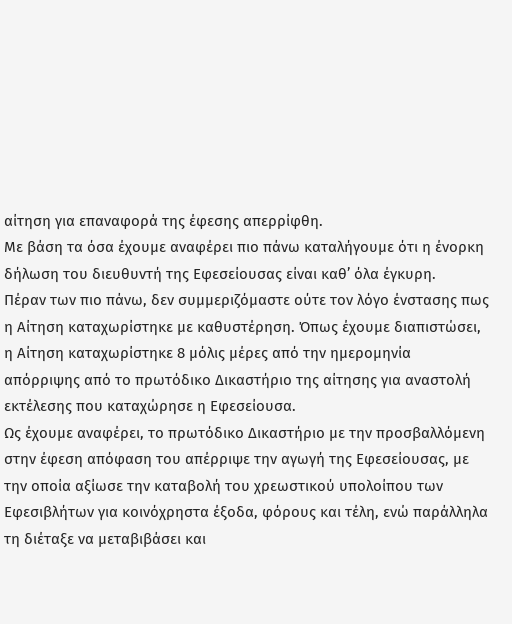αίτηση για επαναφορά της έφεσης απερρίφθη.
Με βάση τα όσα έχουμε αναφέρει πιο πάνω καταλήγουμε ότι η ένορκη δήλωση του διευθυντή της Εφεσείουσας είναι καθ’ όλα έγκυρη.
Πέραν των πιο πάνω, δεν συμμεριζόμαστε ούτε τον λόγο ένστασης πως η Αίτηση καταχωρίστηκε με καθυστέρηση. Όπως έχουμε διαπιστώσει, η Αίτηση καταχωρίστηκε 8 μόλις μέρες από την ημερομηνία απόρριψης από το πρωτόδικο Δικαστήριο της αίτησης για αναστολή εκτέλεσης που καταχώρησε η Εφεσείουσα.
Ως έχουμε αναφέρει, το πρωτόδικο Δικαστήριο με την προσβαλλόμενη στην έφεση απόφαση του απέρριψε την αγωγή της Εφεσείουσας, με την οποία αξίωσε την καταβολή του χρεωστικού υπολοίπου των Εφεσιβλήτων για κοινόχρηστα έξοδα, φόρους και τέλη, ενώ παράλληλα τη διέταξε να μεταβιβάσει και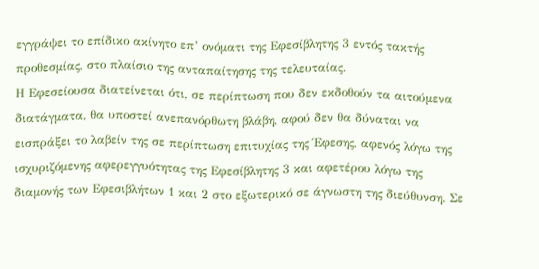εγγράψει το επίδικο ακίνητο επ’ ονόματι της Εφεσίβλητης 3 εντός τακτής προθεσμίας, στο πλαίσιο της ανταπαίτησης της τελευταίας.
Η Εφεσείουσα διατείνεται ότι, σε περίπτωση που δεν εκδοθούν τα αιτούμενα διατάγματα, θα υποστεί ανεπανόρθωτη βλάβη, αφού δεν θα δύναται να εισπράξει το λαβείν της σε περίπτωση επιτυχίας της Έφεσης, αφενός λόγω της ισχυριζόμενης αφερεγγυότητας της Εφεσίβλητης 3 και αφετέρου λόγω της διαμονής των Εφεσιβλήτων 1 και 2 στο εξωτερικό σε άγνωστη της διεύθυνση. Σε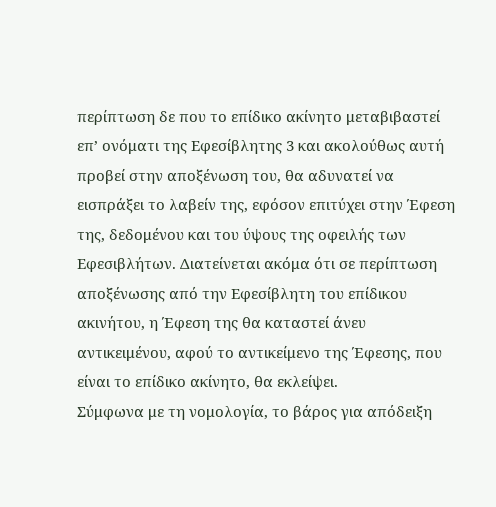περίπτωση δε που το επίδικο ακίνητο μεταβιβαστεί επ’ ονόματι της Εφεσίβλητης 3 και ακολούθως αυτή προβεί στην αποξένωση του, θα αδυνατεί να εισπράξει το λαβείν της, εφόσον επιτύχει στην Έφεση της, δεδομένου και του ύψους της οφειλής των Εφεσιβλήτων. Διατείνεται ακόμα ότι σε περίπτωση αποξένωσης από την Εφεσίβλητη του επίδικου ακινήτου, η Έφεση της θα καταστεί άνευ αντικειμένου, αφού το αντικείμενο της Έφεσης, που είναι το επίδικο ακίνητο, θα εκλείψει.
Σύμφωνα με τη νομολογία, το βάρος για απόδειξη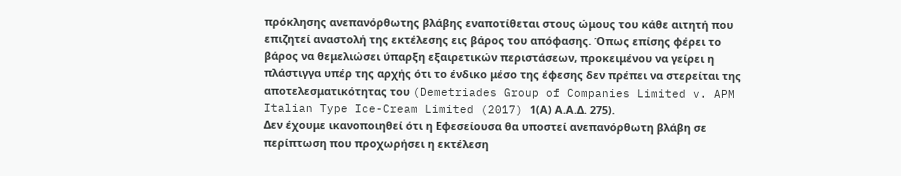πρόκλησης ανεπανόρθωτης βλάβης εναποτίθεται στους ώμους του κάθε αιτητή που επιζητεί αναστολή της εκτέλεσης εις βάρος του απόφασης. Όπως επίσης φέρει το βάρος να θεμελιώσει ύπαρξη εξαιρετικών περιστάσεων, προκειμένου να γείρει η πλάστιγγα υπέρ της αρχής ότι το ένδικο μέσο της έφεσης δεν πρέπει να στερείται της αποτελεσματικότητας του (Demetriades Group of Companies Limited v. APM Italian Type Ice-Cream Limited (2017) 1(Α) Α.Α.Δ. 275).
Δεν έχουμε ικανοποιηθεί ότι η Εφεσείουσα θα υποστεί ανεπανόρθωτη βλάβη σε περίπτωση που προχωρήσει η εκτέλεση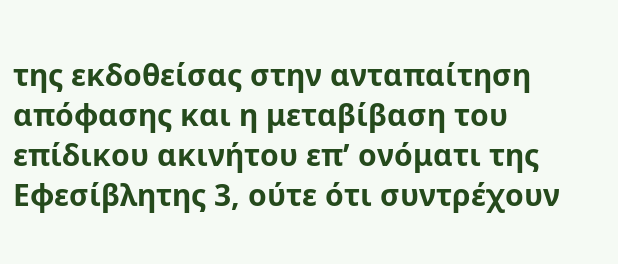της εκδοθείσας στην ανταπαίτηση απόφασης και η μεταβίβαση του επίδικου ακινήτου επ’ ονόματι της Εφεσίβλητης 3, ούτε ότι συντρέχουν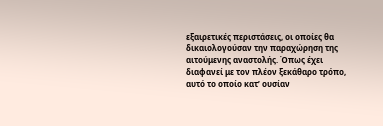εξαιρετικές περιστάσεις, οι οποίες θα δικαιολογούσαν την παραχώρηση της αιτούμενης αναστολής. Όπως έχει διαφανεί με τον πλέον ξεκάθαρο τρόπο, αυτό το οποίο κατ’ ουσίαν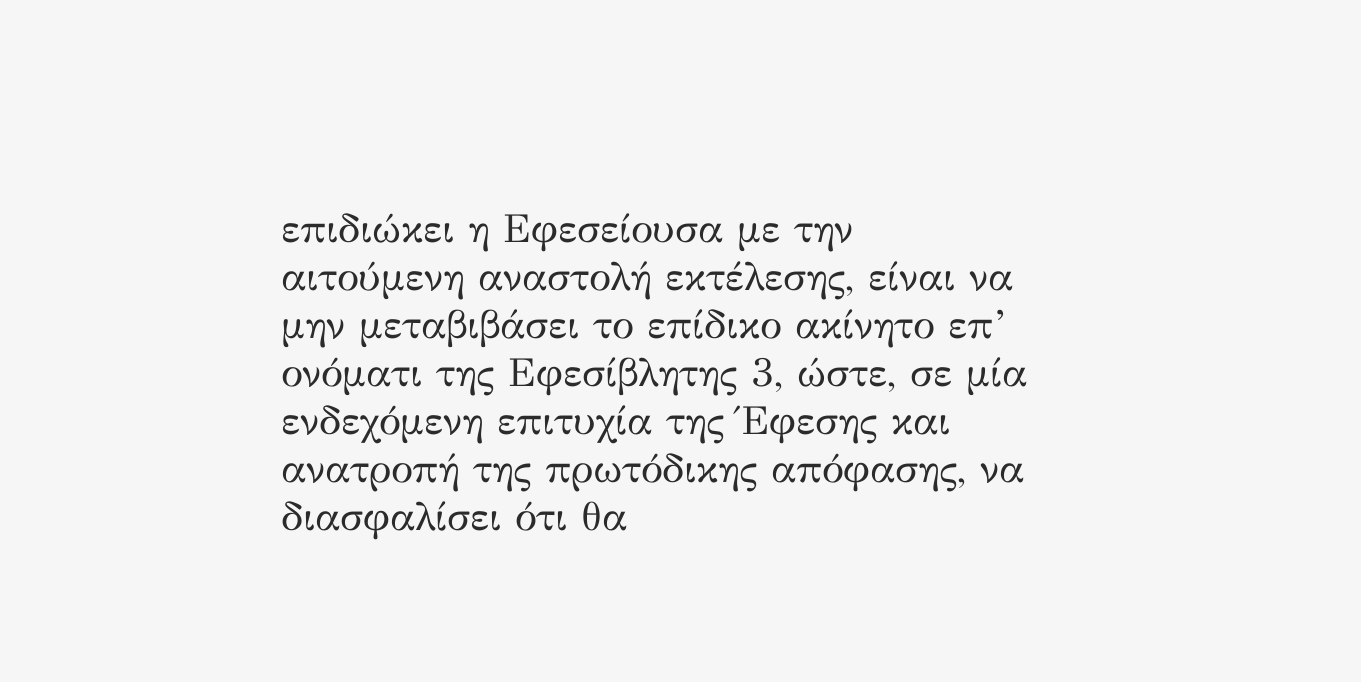επιδιώκει η Εφεσείουσα με την αιτούμενη αναστολή εκτέλεσης, είναι να μην μεταβιβάσει το επίδικο ακίνητο επ’ ονόματι της Εφεσίβλητης 3, ώστε, σε μία ενδεχόμενη επιτυχία της Έφεσης και ανατροπή της πρωτόδικης απόφασης, να διασφαλίσει ότι θα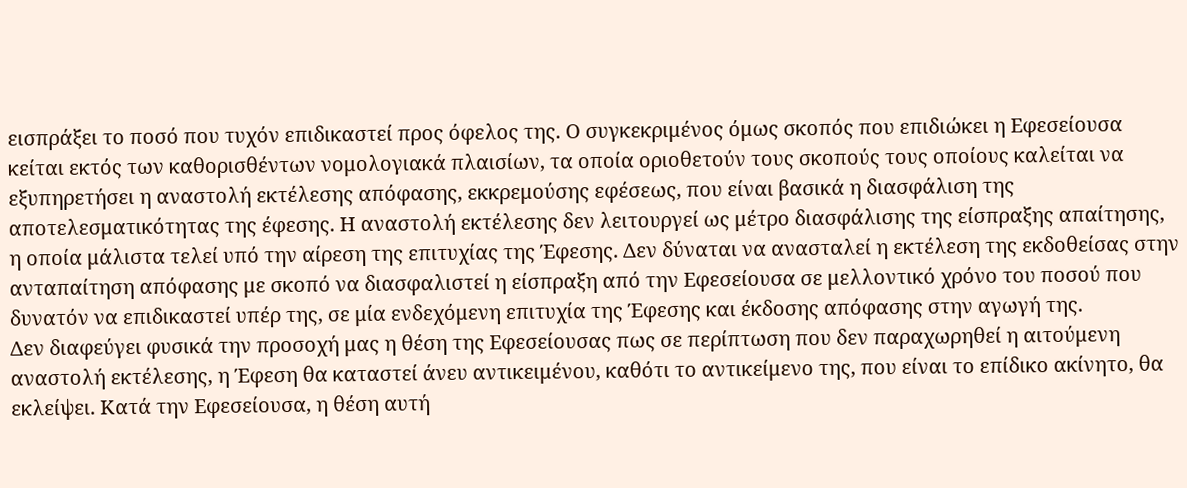εισπράξει το ποσό που τυχόν επιδικαστεί προς όφελος της. Ο συγκεκριμένος όμως σκοπός που επιδιώκει η Εφεσείουσα κείται εκτός των καθορισθέντων νομολογιακά πλαισίων, τα οποία οριοθετούν τους σκοπούς τους οποίους καλείται να εξυπηρετήσει η αναστολή εκτέλεσης απόφασης, εκκρεμούσης εφέσεως, που είναι βασικά η διασφάλιση της αποτελεσματικότητας της έφεσης. Η αναστολή εκτέλεσης δεν λειτουργεί ως μέτρο διασφάλισης της είσπραξης απαίτησης, η οποία μάλιστα τελεί υπό την αίρεση της επιτυχίας της Έφεσης. Δεν δύναται να ανασταλεί η εκτέλεση της εκδοθείσας στην ανταπαίτηση απόφασης με σκοπό να διασφαλιστεί η είσπραξη από την Εφεσείουσα σε μελλοντικό χρόνο του ποσού που δυνατόν να επιδικαστεί υπέρ της, σε μία ενδεχόμενη επιτυχία της Έφεσης και έκδοσης απόφασης στην αγωγή της.
Δεν διαφεύγει φυσικά την προσοχή μας η θέση της Εφεσείουσας πως σε περίπτωση που δεν παραχωρηθεί η αιτούμενη αναστολή εκτέλεσης, η Έφεση θα καταστεί άνευ αντικειμένου, καθότι το αντικείμενο της, που είναι το επίδικο ακίνητο, θα εκλείψει. Κατά την Εφεσείουσα, η θέση αυτή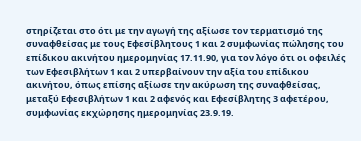στηρίζεται στο ότι με την αγωγή της αξίωσε τον τερματισμό της συναφθείσας με τους Εφεσίβλητους 1 και 2 συμφωνίας πώλησης του επίδικου ακινήτου ημερομηνίας 17.11.90, για τον λόγο ότι οι οφειλές των Εφεσιβλήτων 1 και 2 υπερβαίνουν την αξία του επίδικου ακινήτου, όπως επίσης αξίωσε την ακύρωση της συναφθείσας, μεταξύ Εφεσιβλήτων 1 και 2 αφενός και Εφεσίβλητης 3 αφετέρου, συμφωνίας εκχώρησης ημερομηνίας 23.9.19.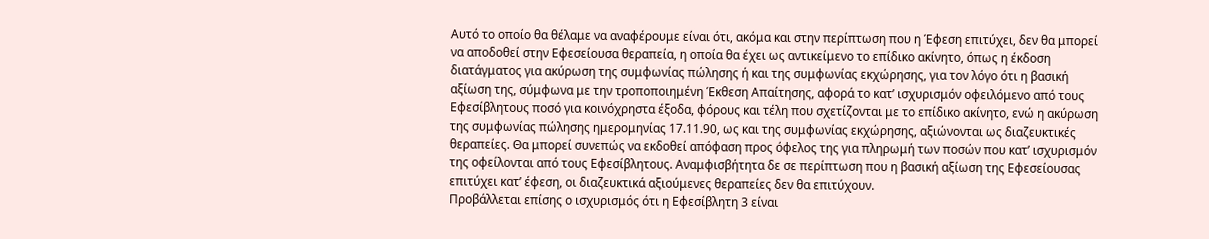Αυτό το οποίο θα θέλαμε να αναφέρουμε είναι ότι, ακόμα και στην περίπτωση που η Έφεση επιτύχει, δεν θα μπορεί να αποδοθεί στην Εφεσείουσα θεραπεία, η οποία θα έχει ως αντικείμενο το επίδικο ακίνητο, όπως η έκδοση διατάγματος για ακύρωση της συμφωνίας πώλησης ή και της συμφωνίας εκχώρησης, για τον λόγο ότι η βασική αξίωση της, σύμφωνα με την τροποποιημένη Έκθεση Απαίτησης, αφορά το κατ’ ισχυρισμόν οφειλόμενο από τους Εφεσίβλητους ποσό για κοινόχρηστα έξοδα, φόρους και τέλη που σχετίζονται με το επίδικο ακίνητο, ενώ η ακύρωση της συμφωνίας πώλησης ημερομηνίας 17.11.90, ως και της συμφωνίας εκχώρησης, αξιώνονται ως διαζευκτικές θεραπείες. Θα μπορεί συνεπώς να εκδοθεί απόφαση προς όφελος της για πληρωμή των ποσών που κατ’ ισχυρισμόν της οφείλονται από τους Εφεσίβλητους. Αναμφισβήτητα δε σε περίπτωση που η βασική αξίωση της Εφεσείουσας επιτύχει κατ’ έφεση, οι διαζευκτικά αξιούμενες θεραπείες δεν θα επιτύχουν.
Προβάλλεται επίσης ο ισχυρισμός ότι η Εφεσίβλητη 3 είναι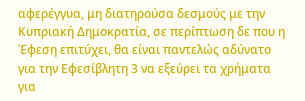αφερέγγυα, μη διατηρούσα δεσμούς με την Κυπριακή Δημοκρατία, σε περίπτωση δε που η Έφεση επιτύχει, θα είναι παντελώς αδύνατο για την Εφεσίβλητη 3 να εξεύρει τα χρήματα για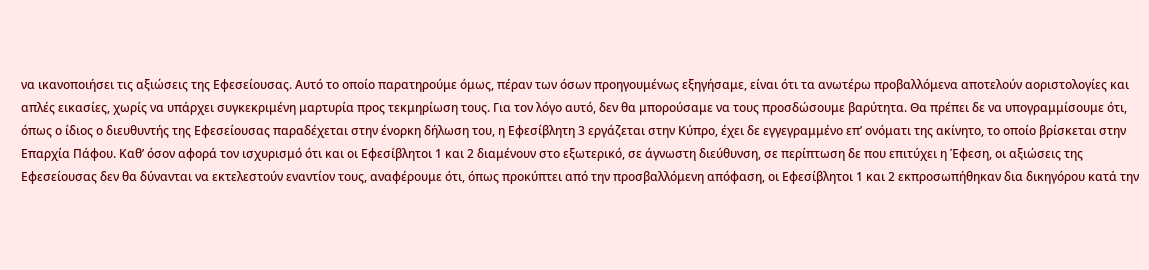να ικανοποιήσει τις αξιώσεις της Εφεσείουσας. Αυτό το οποίο παρατηρούμε όμως, πέραν των όσων προηγουμένως εξηγήσαμε, είναι ότι τα ανωτέρω προβαλλόμενα αποτελούν αοριστολογίες και απλές εικασίες, χωρίς να υπάρχει συγκεκριμένη μαρτυρία προς τεκμηρίωση τους. Για τον λόγο αυτό, δεν θα μπορούσαμε να τους προσδώσουμε βαρύτητα. Θα πρέπει δε να υπογραμμίσουμε ότι, όπως ο ίδιος ο διευθυντής της Εφεσείουσας παραδέχεται στην ένορκη δήλωση του, η Εφεσίβλητη 3 εργάζεται στην Κύπρο, έχει δε εγγεγραμμένο επ’ ονόματι της ακίνητο, το οποίο βρίσκεται στην Επαρχία Πάφου. Καθ’ όσον αφορά τον ισχυρισμό ότι και οι Εφεσίβλητοι 1 και 2 διαμένουν στο εξωτερικό, σε άγνωστη διεύθυνση, σε περίπτωση δε που επιτύχει η Έφεση, οι αξιώσεις της Εφεσείουσας δεν θα δύνανται να εκτελεστούν εναντίον τους, αναφέρουμε ότι, όπως προκύπτει από την προσβαλλόμενη απόφαση, οι Εφεσίβλητοι 1 και 2 εκπροσωπήθηκαν δια δικηγόρου κατά την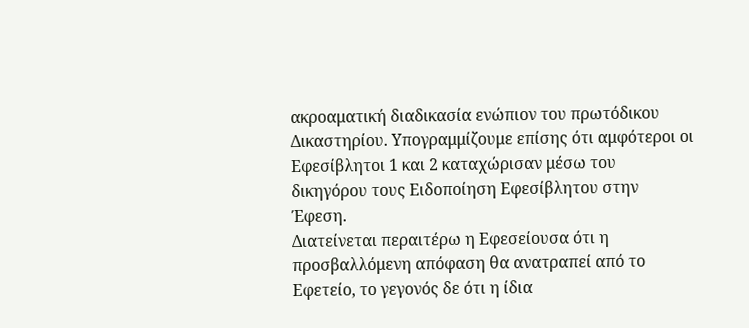ακροαματική διαδικασία ενώπιον του πρωτόδικου Δικαστηρίου. Υπογραμμίζουμε επίσης ότι αμφότεροι οι Εφεσίβλητοι 1 και 2 καταχώρισαν μέσω του δικηγόρου τους Ειδοποίηση Εφεσίβλητου στην Έφεση.
Διατείνεται περαιτέρω η Εφεσείουσα ότι η προσβαλλόμενη απόφαση θα ανατραπεί από το Εφετείο, το γεγονός δε ότι η ίδια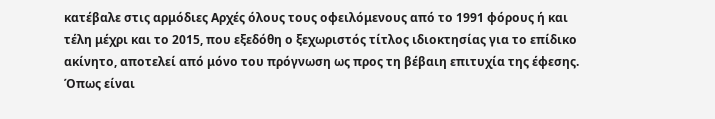κατέβαλε στις αρμόδιες Αρχές όλους τους οφειλόμενους από το 1991 φόρους ή και τέλη μέχρι και το 2015, που εξεδόθη ο ξεχωριστός τίτλος ιδιοκτησίας για το επίδικο ακίνητο, αποτελεί από μόνο του πρόγνωση ως προς τη βέβαιη επιτυχία της έφεσης.
Όπως είναι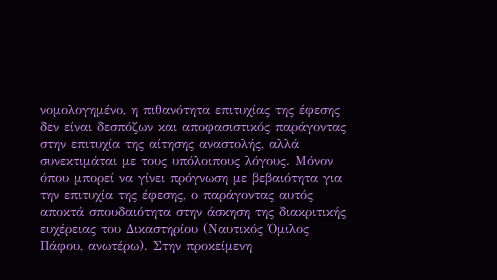νομολογημένο, η πιθανότητα επιτυχίας της έφεσης δεν είναι δεσπόζων και αποφασιστικός παράγοντας στην επιτυχία της αίτησης αναστολής, αλλά συνεκτιμάται με τους υπόλοιπους λόγους. Μόνον όπου μπορεί να γίνει πρόγνωση με βεβαιότητα για την επιτυχία της έφεσης, ο παράγοντας αυτός αποκτά σπουδαιότητα στην άσκηση της διακριτικής ευχέρειας του Δικαστηρίου (Ναυτικός Όμιλος Πάφου, ανωτέρω). Στην προκείμενη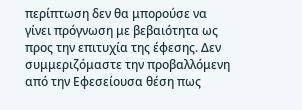περίπτωση δεν θα μπορούσε να γίνει πρόγνωση με βεβαιότητα ως προς την επιτυχία της έφεσης. Δεν συμμεριζόμαστε την προβαλλόμενη από την Εφεσείουσα θέση πως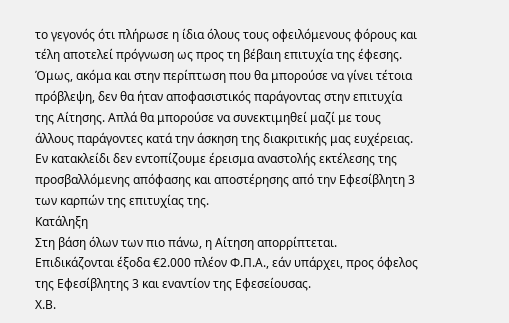το γεγονός ότι πλήρωσε η ίδια όλους τους οφειλόμενους φόρους και τέλη αποτελεί πρόγνωση ως προς τη βέβαιη επιτυχία της έφεσης. Όμως, ακόμα και στην περίπτωση που θα μπορούσε να γίνει τέτοια πρόβλεψη, δεν θα ήταν αποφασιστικός παράγοντας στην επιτυχία της Αίτησης. Απλά θα μπορούσε να συνεκτιμηθεί μαζί με τους άλλους παράγοντες κατά την άσκηση της διακριτικής μας ευχέρειας.
Εν κατακλείδι δεν εντοπίζουμε έρεισμα αναστολής εκτέλεσης της προσβαλλόμενης απόφασης και αποστέρησης από την Εφεσίβλητη 3 των καρπών της επιτυχίας της.
Κατάληξη
Στη βάση όλων των πιο πάνω, η Αίτηση απορρίπτεται.
Επιδικάζονται έξοδα €2.000 πλέον Φ.Π.Α., εάν υπάρχει, προς όφελος της Εφεσίβλητης 3 και εναντίον της Εφεσείουσας.
Χ.Β.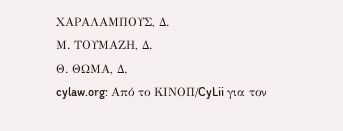ΧΑΡΑΛΑΜΠΟΥΣ, Δ.
Μ. ΤΟΥΜΑΖΗ, Δ.
Θ. ΘΩΜΑ, Δ.
cylaw.org: Από το ΚΙΝOΠ/CyLii για τον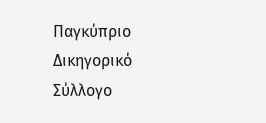Παγκύπριο Δικηγορικό Σύλλογο